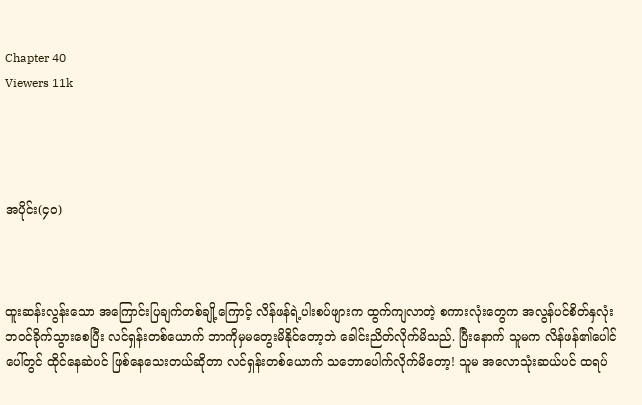Chapter 40
Viewers 11k




အပိုင်း(၄၀)



ထူးဆန်းလွန်းသော အကြောင်းပြချက်တစ်ချို့ကြောင့် လိန်ဖန်ရဲ့ပါးစပ်ဖျားက ထွက်ကျလာတဲ့ စကားလုံးတွေက အလွန်ပင်စိတ်နှလုံးဘဝင်ခိုက်သွားစေပြီး လင်ရှန်းတစ်ယောက် ဘာကိုမှမတွေးမိနိုင်တော့ဘဲ ခေါင်းညိတ်လိုက်မိသည်. ပြီးနောက် သူမက လိန်ဖန်၏ပေါင်ပေါ်တွင် ထိုင်နေဆဲပင် ဖြစ်နေသေးတယ်ဆိုတာ လင်ရှန်းတစ်ယောက် သဘောပေါက်လိုက်မိတော့! သူမ အလောသုံးဆယ်ပင် ထရပ်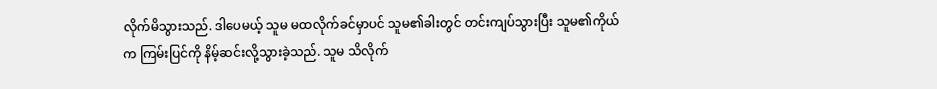လိုက်မိသွားသည်. ဒါပေမယ့် သူမ မထလိုက်ခင်မှာပင် သူမ၏ခါးတွင် တင်းကျပ်သွားပြီး သူမ၏ကိုယ်က ကြမ်းပြင်ကို နိမ့်ဆင်းလို့သွားခဲ့သည်. သူမ သိလိုက်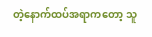တဲ့နောက်ထပ်အရာကတော့ သူ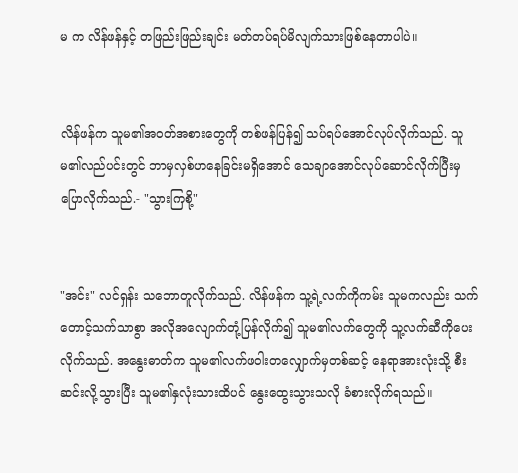မ က လိန်ဖန်နှင့် တဖြည်းဖြည်းချင်း မတ်တပ်ရပ်မိလျက်သားဖြစ်နေတာပါပဲ။


လိန်ဖန်က သူမ၏အဝတ်အစားတွေကို တစ်ဖန်ပြန်၍ သပ်ရပ်အောင်လုပ်လိုက်သည်. သူမ၏လည်ပင်းတွင် ဘာမှလှစ်ဟနေခြင်းမရှိအောင် သေချာအောင်လုပ်ဆောင်လိုက်ပြီးမှ ပြောလိုက်သည်.- "သွားကြစို့"


"အင်း" လင်ရှန်း သဘောတူလိုက်သည်. လိန်ဖန်က သူ့ရဲ့လက်ကိုကမ်း သူမကလည်း သက်တောင့်သက်သာစွာ အလိုအလျောက်တုံ့ပြန်လိုက်၍ သူမ၏လက်တွေကို သူ့လက်ဆီကိုပေးလိုက်သည်. အနွေးဓာတ်က သူမ၏လက်ဖဝါးတလျှောက်မှတစ်ဆင့် နေရာအားလုံးသို့ စီးဆင်းလို့သွားပြီး သူမ၏နှလုံးသားထိပင် နွေးထွေးသွားသလို ခံစားလိုက်ရသည်။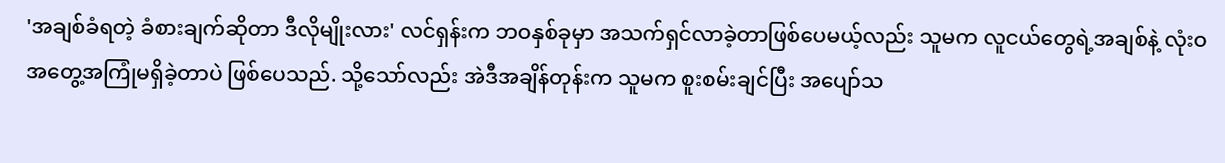'အချစ်ခံရတဲ့ ခံစားချက်ဆိုတာ ဒီလိုမျိုးလား' လင်ရှန်းက ဘဝနှစ်ခုမှာ အသက်ရှင်လာခဲ့တာဖြစ်ပေမယ့်လည်း သူမက လူငယ်တွေရဲ့အချစ်နဲ့ လုံးဝအတွေ့အကြုံမရှိခဲ့တာပဲ ဖြစ်ပေသည်. သို့သော်လည်း အဲဒီအချိန်တုန်းက သူမက စူးစမ်းချင်ပြီး အပျော်သ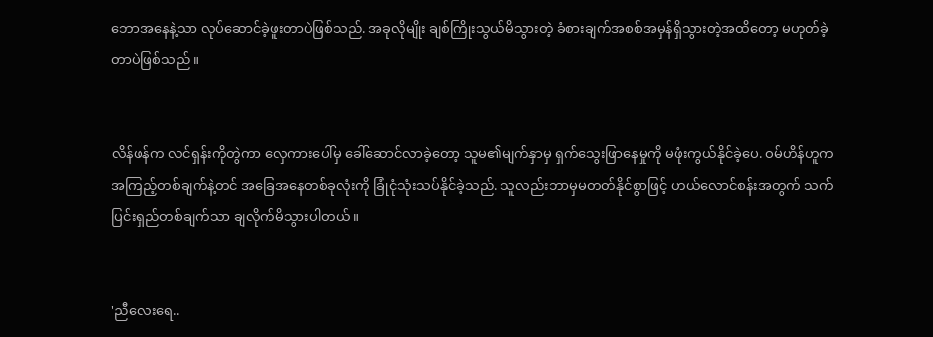ဘောအနေနဲ့သာ လုပ်ဆောင်ခဲ့ဖူးတာပဲဖြစ်သည်. အခုလိုမျိုး ချစ်ကြိုးသွယ်မိသွားတဲ့ ခံစားချက်အစစ်အမှန်ရှိသွားတဲ့အထိတော့ မဟုတ်ခဲ့တာပဲဖြစ်သည်။


လိန်ဖန်က လင်ရှန်းကိုတွဲကာ လှေကားပေါ်မှ ခေါ်ဆောင်လာခဲ့တော့ သူမ၏မျက်နှာမှ ရှက်သွေးဖြာနေမှုကို မဖုံးကွယ်နိုင်ခဲ့ပေ. ဝမ်ဟိန်ဟူက အကြည့်တစ်ချက်နဲ့တင် အခြေအနေတစ်ခုလုံးကို ခြုံငုံသုံးသပ်နိုင်ခဲ့သည်. သူလည်းဘာမှမတတ်နိုင်စွာဖြင့် ဟယ်လောင်စန်းအတွက် သက်ပြင်းရှည်တစ်ချက်သာ ချလိုက်မိသွားပါတယ်။


'ညီလေးရေ..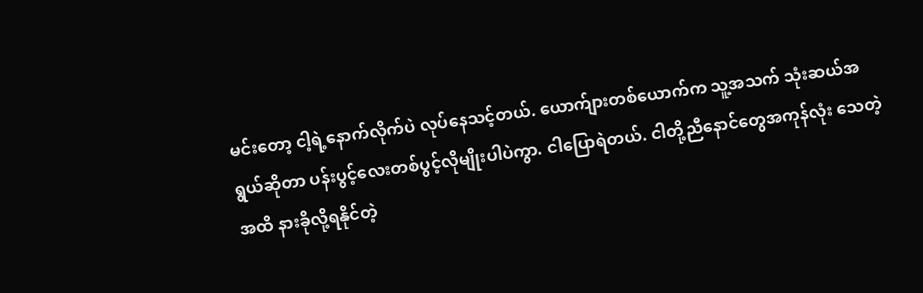မင်းတော့ ငါ့ရဲ့နောက်လိုက်ပဲ လုပ်နေသင့်တယ်. ယောက်ျားတစ်ယောက်က သူ့အသက် သုံးဆယ်အရွယ်ဆိုတာ ပန်းပွင့်လေးတစ်ပွင့်လိုမျိုးပါပဲကွာ. ငါပြောရဲတယ်. ငါတို့ညီနောင်တွေအကုန်လုံး သေတဲ့အထိ နားခိုလို့ရနိုင်တဲ့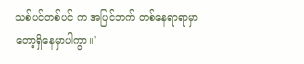သစ်ပင်တစ်ပင် က အပြင်ဘက် တစ်နေရာရာမှာတော့ရှိနေမှာပါကွာ။'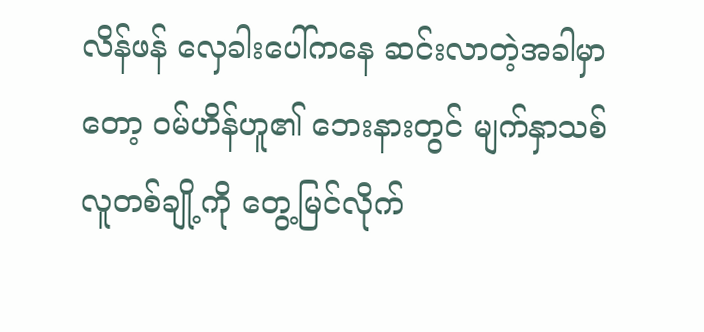လိန်ဖန် လှေခါးပေါ်ကနေ ဆင်းလာတဲ့အခါမှာတော့ ဝမ်ဟိန်ဟူ၏ ဘေးနားတွင် မျက်နှာသစ်လူတစ်ချို့ကို တွေ့မြင်လိုက်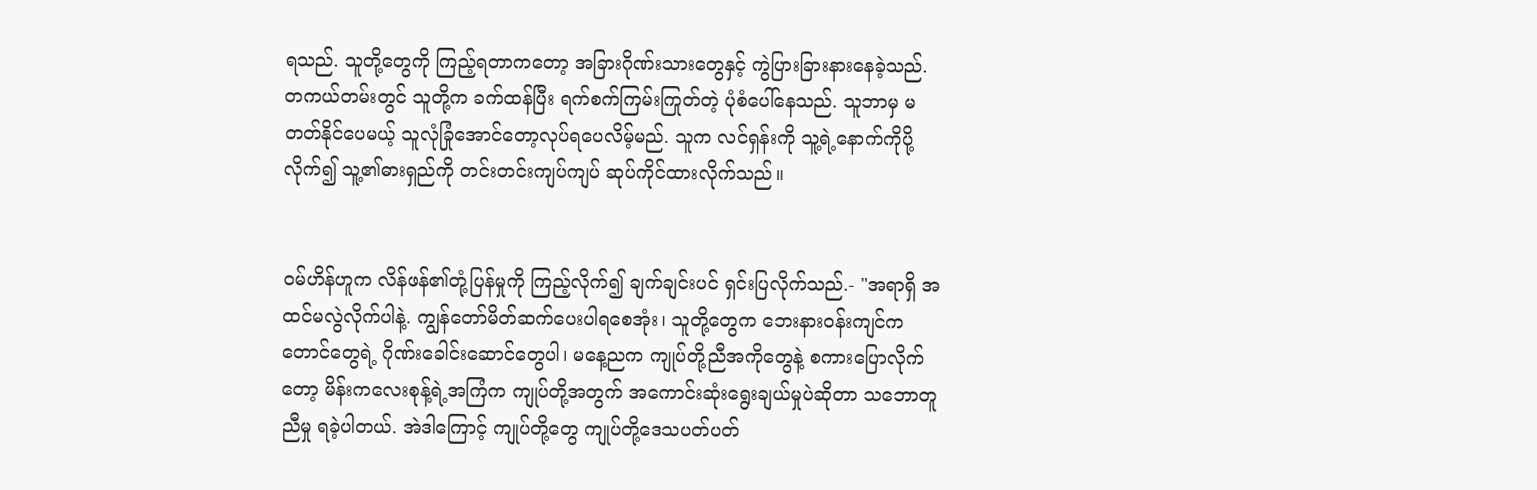ရသည်. သူတို့တွေကို ကြည့်ရတာကတော့ အခြားဂိုဏ်းသားတွေနှင့် ကွဲပြားခြားနားနေခဲ့သည်. တကယ်တမ်းတွင် သူတို့က ခက်ထန်ပြီး ရက်စက်ကြမ်းကြုတ်တဲ့ ပုံစံပေါ်နေသည်. သူဘာမှ မတတ်နိုင်ပေမယ့် သူလုံခြုံအောင်တော့လုပ်ရပေလိမ့်မည်. သူက လင်ရှန်းကို သူ့ရဲ့နောက်ကိုပို့လိုက်၍ သူ့၏ဓားရှည်ကို တင်းတင်းကျပ်ကျပ် ဆုပ်ကိုင်ထားလိုက်သည်။


ဝမ်ဟိန်ဟူက လိန်ဖန်၏တုံ့ပြန်မှုကို ကြည့်လိုက်၍ ချက်ချင်းပင် ရှင်းပြလိုက်သည်.- "အရာရှိ အထင်မလွဲလိုက်ပါနဲ့. ကျွန်တော်မိတ်ဆက်ပေးပါရစေအုံး၊ သူတို့တွေက ဘေးနားဝန်းကျင်ကတောင်တွေရဲ့ ဂိုဏ်းခေါင်းဆောင်တွေပါ၊ မနေ့ညက ကျုပ်တို့ညီအကိုတွေနဲ့ စကားပြောလိုက်တော့ မိန်းကလေးစုန့်ရဲ့အကြံက ကျုပ်တို့အတွက် အကောင်းဆုံးရွေးချယ်မှုပဲဆိုတာ သဘောတူညီမှု ရခဲ့ပါတယ်. အဲဒါကြောင့် ကျုပ်တို့တွေ ကျုပ်တို့ဒေသပတ်ပတ်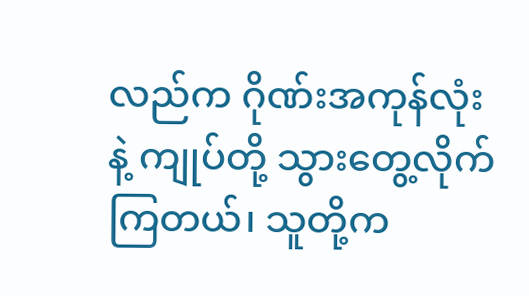လည်က ဂိုဏ်းအကုန်လုံးနဲ့ ကျုပ်တို့ သွားတွေ့လိုက်ကြတယ်၊ သူတို့က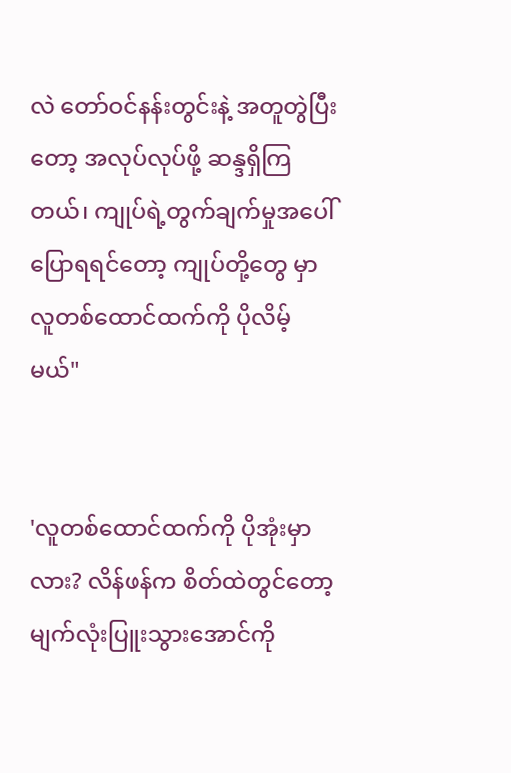လဲ တော်ဝင်နန်းတွင်းနဲ့ အတူတွဲပြီးတော့ အလုပ်လုပ်ဖို့ ဆန္ဒရှိကြတယ်၊ ကျုပ်ရဲ့တွက်ချက်မှုအပေါ် ပြောရရင်တော့ ကျုပ်တို့တွေ မှာ လူတစ်ထောင်ထက်ကို ပိုလိမ့်မယ်"


'လူတစ်ထောင်ထက်ကို ပိုအုံးမှာလား? လိန်ဖန်က စိတ်ထဲတွင်တော့ မျက်လုံးပြူးသွားအောင်ကို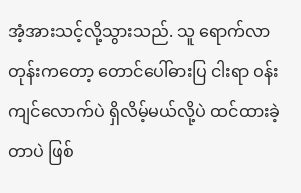အံ့အားသင့်လို့သွားသည်. သူ ရောက်လာတုန်းကတော့ တောင်ပေါ်ဓားပြ ငါးရာ ဝန်းကျင်လောက်ပဲ ရှိလိမ့်မယ်လို့ပဲ ထင်ထားခဲ့တာပဲ ဖြစ်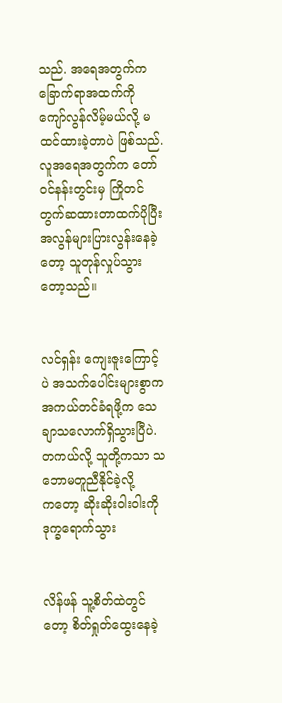သည်. အရေအတွက်က ခြောက်ရာအထက်ကို ကျော်လွန်လိမ့်မယ်လို့ မထင်ထားခဲ့တာပဲ ဖြစ်သည်. လူအရေအတွက်က တော်ဝင်နန်းတွင်းမှ ကြိုတင်တွက်ဆထားတာထက်ပိုပြီး အလွန်များပြားလွန်းနေခဲ့တော့ သူတုန်လှုပ်သွားတော့သည်။


လင်ရှန်း ကျေးဇူးကြောင့်ပဲ အသက်ပေါင်းများစွာက အကယ်တင်ခံရဖို့က သေချာသလောက်ရှိသွားပြီပဲ. တကယ်လို့ သူတို့ကသာ သဘောမတူညီနိုင်ခဲ့လို့က‌တော့ ဆိုးဆိုးဝါးဝါးကို ဒုက္ခရောက်သွား


လိန်ဖန် သူ့စိတ်ထဲတွင်တော့ စိတ်ရှုတ်ထွေးနေခဲ့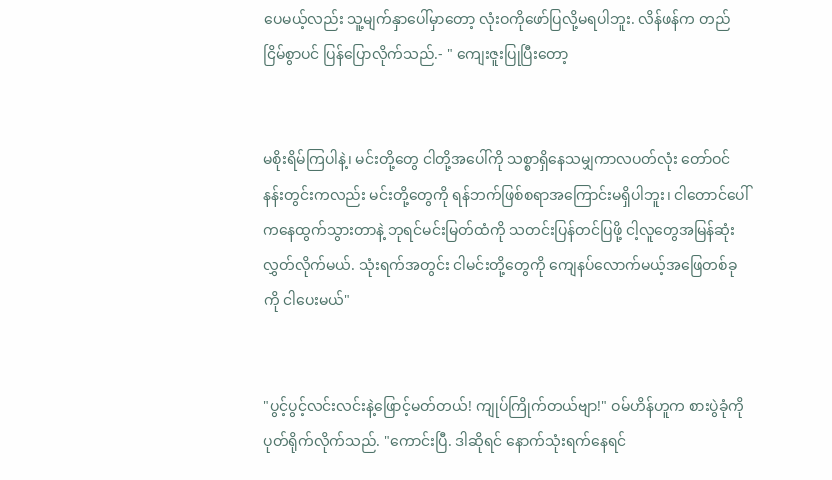ပေမယ့်လည်း သူ့မျက်နှာပေါ်မှာတော့ လုံးဝကိုဖော်ပြလို့မရပါဘူး. လိန်ဖန်က တည်ငြိမ်စွာပင် ပြန်ပြောလိုက်သည်.- " ကျေးဇူးပြုပြီးတော့


မစိုးရိမ်ကြပါနဲ့၊ မင်းတို့တွေ ငါတို့အပေါ်ကို သစ္စာရှိနေသမျှကာလပတ်လုံး တော်ဝင်နန်းတွင်းကလည်း မင်းတို့တွေကို ရန်ဘက်ဖြစ်စရာအကြောင်းမရှိပါဘူး၊ ငါတောင်ပေါ်ကနေထွက်သွားတာနဲ့ ဘုရင်မင်းမြတ်ထံကို သတင်းပြန်တင်ပြဖို့ ငါ့လူတွေအမြန်ဆုံးလွှတ်လိုက်မယ်. သုံးရက်အတွင်း ငါမင်းတို့တွေကို ကျေနပ်လောက်မယ့်အဖြေတစ်ခုကို ငါပေးမယ်"


"ပွင့်ပွင့်လင်းလင်းနဲ့ဖြောင့်မတ်တယ်! ကျုပ်ကြိုက်တယ်ဗျာ!" ဝမ်ဟိန်ဟူက စားပွဲခုံကို ပုတ်ရိုက်လိုက်သည်. "ကောင်းပြီ. ဒါဆိုရင် နောက်သုံးရက်နေရင်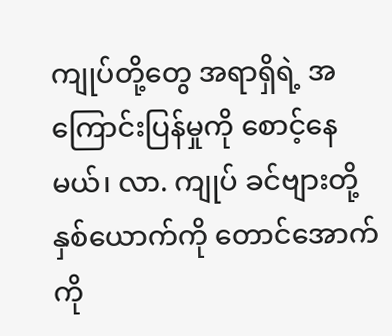ကျုပ်တို့တွေ အရာရှိရဲ့ အကြောင်းပြန်မှုကို စောင့်နေမယ်၊ လာ. ကျုပ် ခင်ဗျားတို့နှစ်ယောက်ကို တောင်အောက်ကို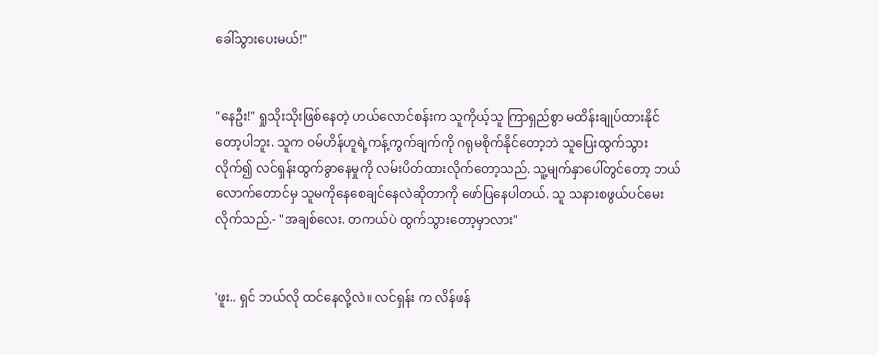ခေါ်သွားပေးမယ်!"


"နေဦး!" ရှုသိုးသိုးဖြစ်နေတဲ့ ဟယ်လောင်စန်းက သူကိုယ့်သူ ကြာရှည်စွာ မထိန်းချုပ်ထားနိုင်တော့ပါဘူး. သူက ဝမ်ဟိန်ဟူရဲ့ကန့်ကွက်ချက်ကို ဂရုမစိုက်နိုင်တော့ဘဲ သူပြေးထွက်သွားလိုက်၍ လင်ရှန်းထွက်ခွာနေမှုကို လမ်းပိတ်ထားလိုက်တော့သည်. သူ့မျက်နှာပေါ်တွင်တော့ ဘယ်လောက်တောင်မှ သူမကိုနေစေချင်နေလဲဆိုတာကို ဖော်ပြနေပါတယ်. သူ သနားစဖွယ်ပင်မေးလိုက်သည်.- "အချစ်လေး. တကယ်ပဲ ထွက်သွားတော့မှာလား"


'ဖူး.. ရှင် ဘယ်လို ထင်နေလို့လဲ။ လင်ရှန်း က လိန်ဖန်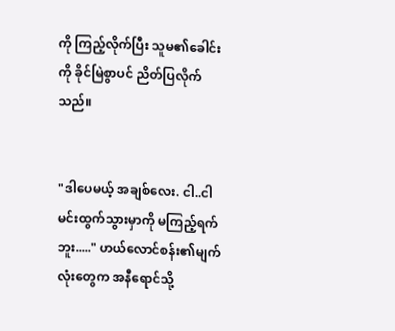ကို ကြည့်လိုက်ပြီး သူမ၏ခေါင်းကို ခိုင်မြဲစွာပင် ညိတ်ပြလိုက်သည်။


"ဒါပေမယ့် အချစ်လေး. ငါ..ငါ မင်းထွက်သွားမှာကို မကြည့်ရက်ဘူး....." ဟယ်လောင်စန်း၏မျက်လုံးတွေက အနီရောင်သို့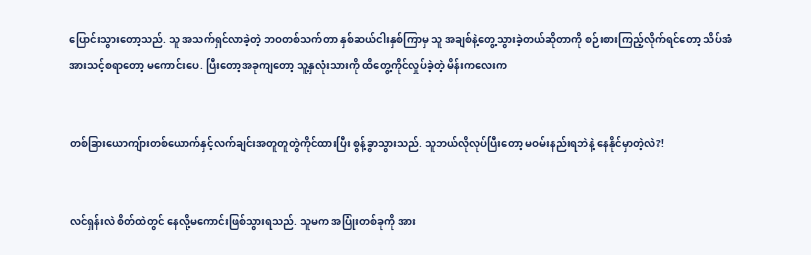ပြောင်းသွားတော့သည်. သူ အသက်ရှင်လာခဲ့တဲ့ ဘဝတစ်သက်တာ နှစ်ဆယ်ငါးနှစ်ကြာမှ သူ အချစ်နဲ့တွေ့သွားခဲ့တယ်ဆိုတာကို စဉ်းစားကြည့်လိုက်ရင်တော့ သိပ်အံအားသင့်စရာတော့ မကောင်းပေ. ပြီးတော့အခုကျတော့ သူ့နှလုံးသားကို ထိတွေ့ကိုင်လှုပ်ခဲ့တဲ့ မိန်းကလေးက


တစ်ခြားယောကျ်ားတစ်ယောက်နှင့်လက်ချင်းအတူတူတွဲကိုင်ထားပြီး စွန့်ခွာသွားသည်. သူဘယ်လိုလုပ်ပြီးတော့ မဝမ်းနည်းရဘဲနဲ့ နေနိုင်မှာတဲ့လဲ?!


လင်ရှန်းလဲ စိတ်ထဲတွင် နေလို့မကောင်းဖြစ်သွားရသည်. သူမက အပြုံးတစ်ခုကို အား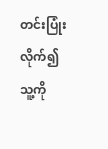တင်းပြုံးလိုက်၍ သူ့ကို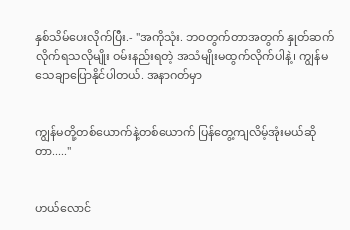နှစ်သိမ်ပေးလိုက်ပြီး.- "အကိုသုံး. ဘဝတွက်တာအတွက် နှုတ်ဆက်လိုက်ရသလိုမျိုး ဝမ်းနည်းရတဲ့ အသံမျိုးမထွက်လိုက်ပါနဲ့၊ ကျွန်မ သေချာပြောနိုင်ပါတယ်. အနာဂတ်မှာ


ကျွန်မတို့တစ်ယောက်နဲ့တစ်ယောက် ပြန်တွေ့ကျလိမ့်အုံးမယ်ဆိုတာ....."


ဟယ်လောင်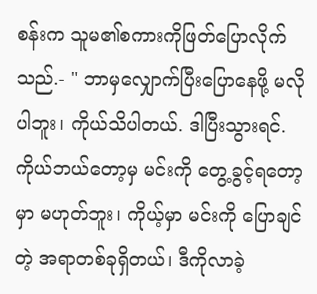စန်းက သူမ၏စကားကိုဖြတ်ပြောလိုက်သည်.- " ဘာမှလျှောက်ပြီးပြောနေဖို့ မလိုပါဘူး၊ ကိုယ်သိပါတယ်. ဒါပြီးသွားရင်. ကိုယ်ဘယ်တော့မှ မင်းကို တွေ့ခွင့်ရတော့မှာ မဟုတ်ဘူး၊ ကိုယ့်မှာ မင်းကို ပြောချင်တဲ့ အရာတစ်ခုရှိတယ်၊ ဒီကိုလာခဲ့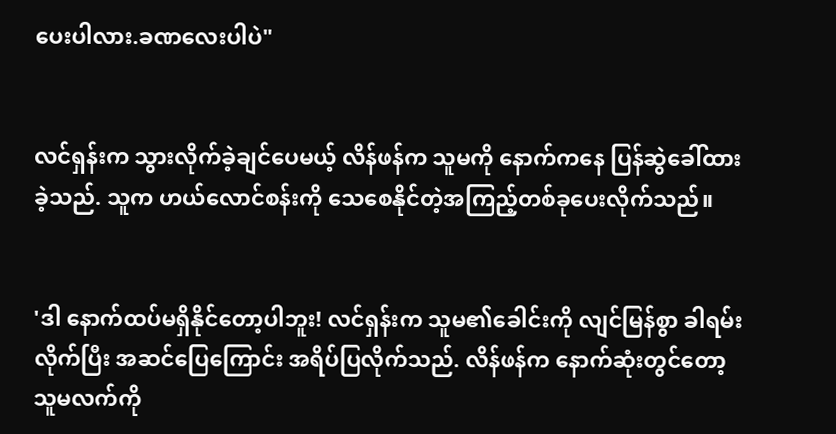ပေးပါလား.ခဏလေးပါပဲ"


လင်ရှန်းက သွားလိုက်ခဲ့ချင်ပေမယ့် လိန်ဖန်က သူမကို နောက်ကနေ ပြန်ဆွဲခေါ်ထားခဲ့သည်. သူက ဟယ်လောင်စန်းကို သေစေနိုင်တဲ့အကြည့်တစ်ခုပေးလိုက်သည်။


'ဒါ နောက်ထပ်မရှိနိုင်တော့ပါဘူး! လင်ရှန်းက သူမ၏ခေါင်းကို လျင်မြန်စွာ ခါရမ်းလိုက်ပြီး အဆင်ပြေကြောင်း အရိပ်ပြလိုက်သည်. လိန်ဖန်က နောက်ဆုံးတွင်တော့ သူမလက်ကို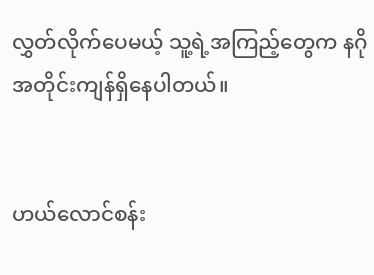လွှတ်လိုက်ပေမယ့် သူ့ရဲ့အကြည့်တွေက နဂိုအတိုင်းကျန်ရှိနေပါတယ်။


ဟယ်လောင်စန်း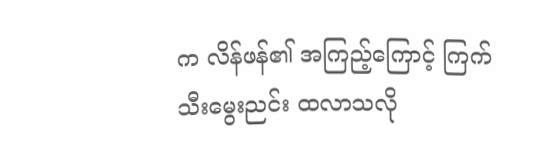က လိန်ဖန်၏ အကြည့်ကြောင့် ကြက်သီးမွေးညင်း ထလာသလို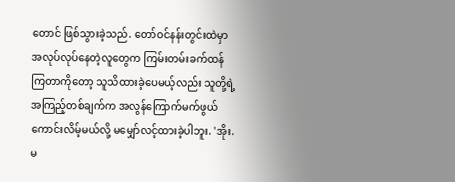တောင် ဖြစ်သွားခဲ့သည်. တော်ဝင်နန်းတွင်းထဲမှာ အလုပ်လုပ်နေတဲ့လူတွေက ကြမ်းတမ်းခက်ထန်ကြတာကိုတော့ သူသိထားခဲ့ပေမယ့်လည်း သူတို့ရဲ့အကြည့်တစ်ချက်က အလွန်ကြောက်မက်ဖွယ်ကောင်းလိမ့်မယ်လို့ မမျှော်လင့်ထားခဲ့ပါဘူး. 'အိုး. မ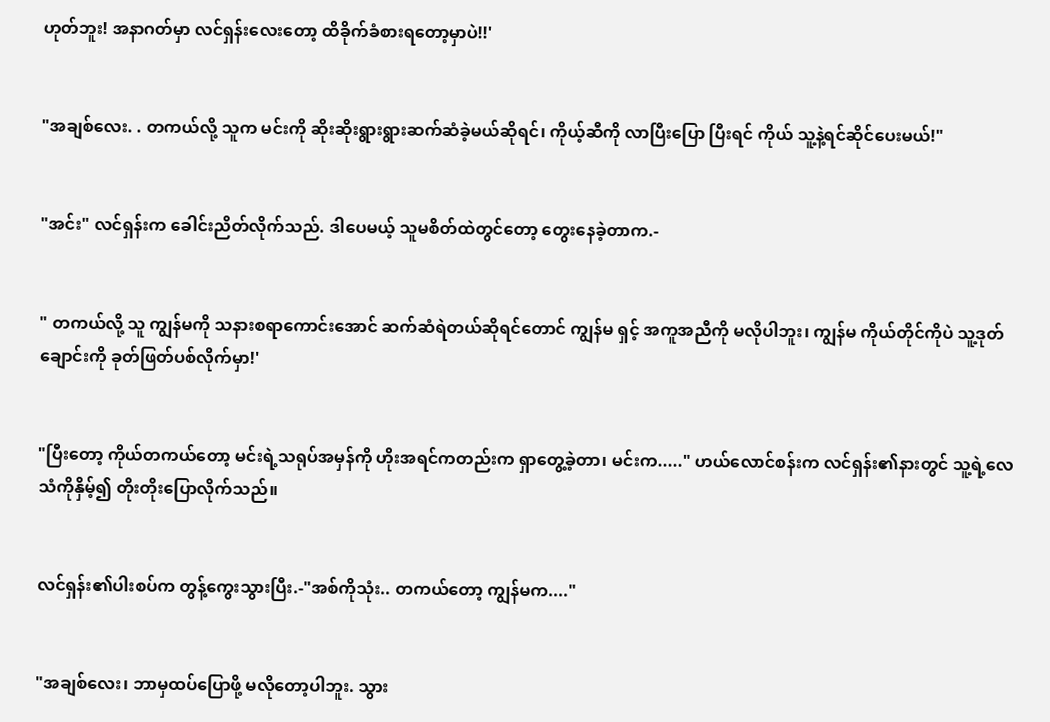ဟုတ်ဘူး! အနာဂတ်မှာ လင်ရှန်းလေးတော့ ထိခိုက်ခံစားရတော့မှာပဲ!!'


"အချစ်လေး. . တကယ်လို့ သူက မင်းကို ဆိုးဆိုးရွားရွားဆက်ဆံခဲ့မယ်ဆိုရင်၊ ကိုယ့်ဆီကို လာပြီးပြော ပြီးရင် ကိုယ် သူ့နဲ့ရင်ဆိုင်ပေးမယ်!"


"အင်း" လင်ရှန်းက ခေါင်းညိတ်လိုက်သည်. ဒါပေမယ့် သူမစိတ်ထဲတွင်တော့ တွေးနေခဲ့တာက.-


" တကယ်လို့ သူ ကျွန်မကို သနားစရာကောင်းအောင် ဆက်ဆံရဲတယ်ဆိုရင်တောင် ကျွန်မ ရှင့် အကူအညီကို မလိုပါဘူး၊ ကျွန်မ ကိုယ်တိုင်ကိုပဲ သူ့ဒုတ်ချောင်းကို ခုတ်ဖြတ်ပစ်လိုက်မှာ!'


"ပြီးတော့ ကိုယ်တကယ်တော့ မင်းရဲ့သရုပ်အမှန်ကို ဟိုးအရင်ကတည်းက ရှာတွေ့ခဲ့တာ၊ မင်းက....." ဟယ်လောင်စန်းက လင်ရှန်း၏နားတွင် သူ့ရဲ့လေသံကိုနှိမ့်၍ တိုးတိုးပြောလိုက်သည်။


လင်ရှန်း၏ပါးစပ်က တွန့်ကွေးသွားပြီး.-"အစ်ကိုသုံး.. တကယ်တော့ ကျွန်မက...."


"အချစ်လေး၊ ဘာမှထပ်ပြောဖို့ မလိုတော့ပါဘူး. သွား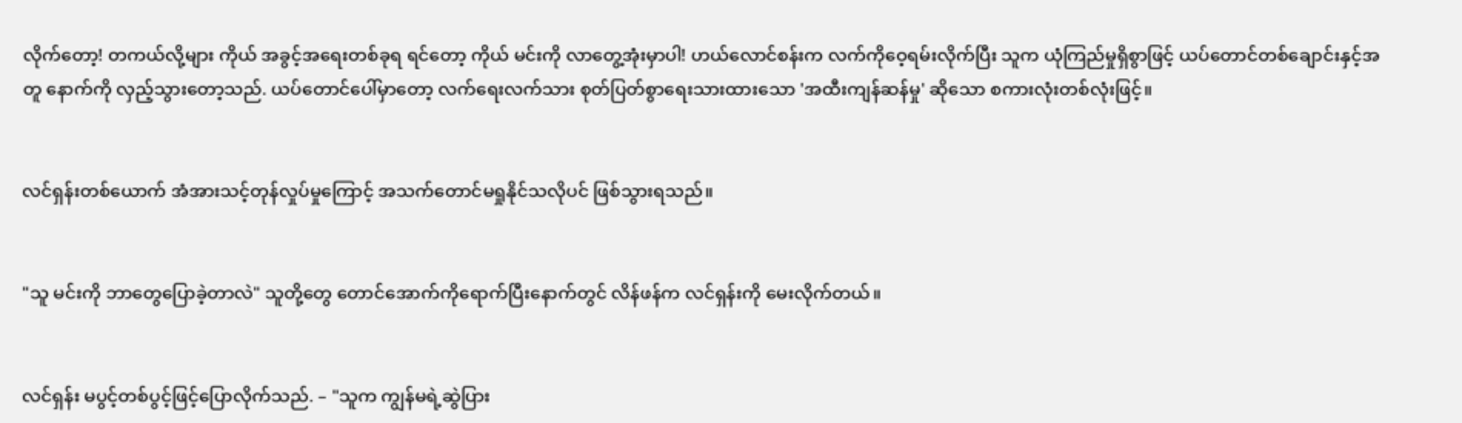လိုက်တော့! တကယ်လို့များ ကိုယ် အခွင့်အရေးတစ်ခုရ ရင်တော့ ကိုယ် မင်းကို လာတွေ့အုံးမှာပါ! ဟယ်လောင်စန်းက လက်ကိုဝေ့ရမ်းလိုက်ပြီး သူက ယုံကြည်မှုရှိစွာဖြင့် ယပ်တောင်တစ်ချောင်းနှင့်အတူ နောက်ကို လှည့်သွားတော့သည်. ယပ်တောင်ပေါ်မှာတော့ လက်ရေးလက်သား စုတ်ပြတ်စွာရေးသားထားသော 'အထီးကျန်ဆန်မှု' ဆိုသော စကားလုံးတစ်လုံးဖြင့်။


လင်ရှန်းတစ်ယောက် အံအားသင့်တုန်လှုပ်မှုကြောင့် အသက်တောင်မရှုနိုင်သလိုပင် ဖြစ်သွားရသည်။


"သူ မင်းကို ဘာတွေပြောခဲ့တာလဲ" သူတို့တွေ တောင်အောက်ကိုရောက်ပြီးနောက်တွင် လိန်ဖန်က လင်ရှန်းကို မေးလိုက်တယ်။


လင်ရှန်း မပွင့်တစ်ပွင့်ဖြင့်ပြောလိုက်သည်. – "သူက ကျွန်မရဲ့ဆွဲပြား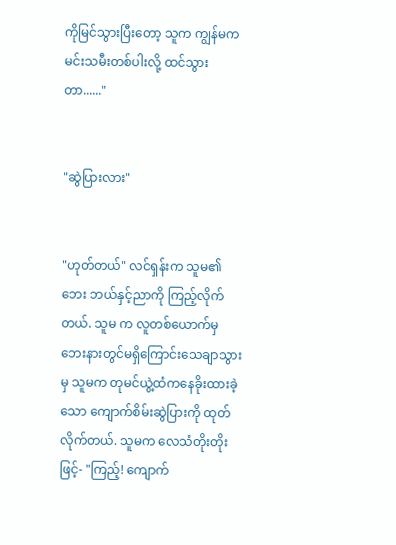ကိုမြင်သွားပြီးတော့ သူက ကျွန်မက မင်းသမီးတစ်ပါးလို့ ထင်သွားတာ......"


"ဆွဲပြားလား"


"ဟုတ်တယ်" လင်ရှန်းက သူမ၏ဘေး ဘယ်နှင့်ညာကို ကြည့်လိုက်တယ်. သူမ က လူတစ်ယောက်မှ ဘေးနားတွင်မရှိကြောင်းသေချာသွားမှ သူမက တုမင်ယွဲ့ထံကနေခိုးထားခဲ့သော ကျောက်စိမ်းဆွဲပြားကို ထုတ်လိုက်တယ်. သူမက လေသံတိုးတိုးဖြင့်- "ကြည့်! ကျောက်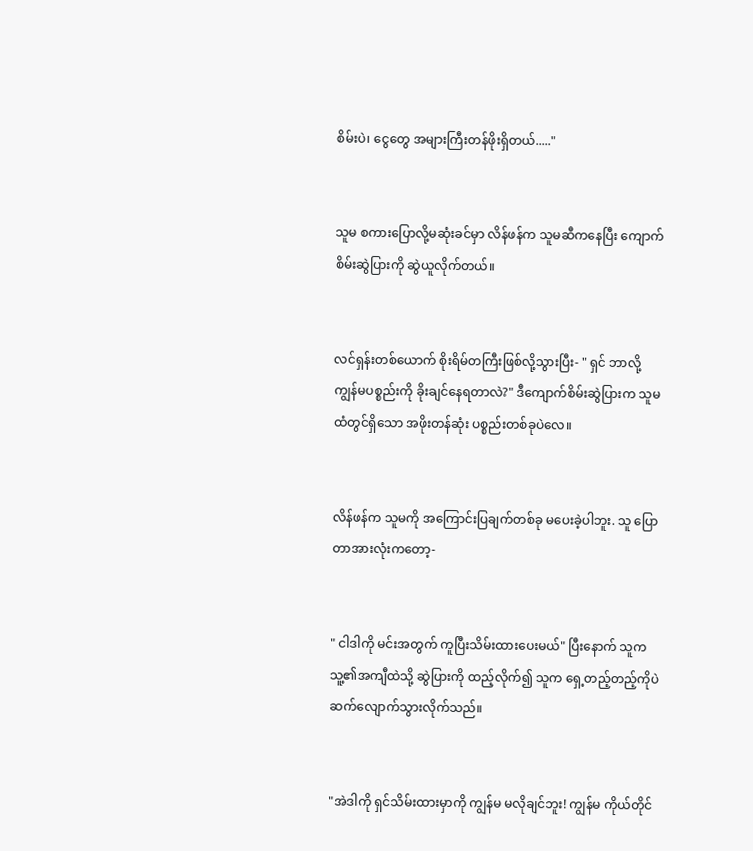စိမ်းပဲ၊ ငွေတွေ အများကြီးတန်ဖိုးရှိတယ်....."


သူမ စကားပြောလို့မဆုံးခင်မှာ လိန်ဖန်က သူမဆီကနေပြီး ကျောက်စိမ်းဆွဲပြားကို ဆွဲယူလိုက်တယ်။


လင်ရှန်းတစ်ယောက် စိုးရိမ်တကြီးဖြစ်လို့သွားပြီး- " ရှင် ဘာလို့ ကျွန်မပစ္စည်းကို ခိုးချင်နေရတာလဲ?" ဒီကျောက်စိမ်းဆွဲပြားက သူမထံတွင်ရှိသော အဖိုးတန်ဆုံး ပစ္စည်းတစ်ခုပဲလေ။


လိန်ဖန်က သူမကို အကြောင်းပြချက်တစ်ခု မပေးခဲ့ပါဘူး. သူ ပြောတာအားလုံးကတော့-


" ငါဒါကို မင်းအတွက် ကူပြီးသိမ်းထားပေးမယ်" ပြီးနောက် သူက သူ့၏အကျီထဲသို့ ဆွဲပြားကို ထည့်လိုက်၍ သူက ရှေ့တည့်တည့်ကိုပဲ ဆက်လျောက်သွားလိုက်သည်။


"အဲဒါကို ရှင်သိမ်းထားမှာကို ကျွန်မ မလိုချင်ဘူး! ကျွန်မ ကိုယ်တိုင်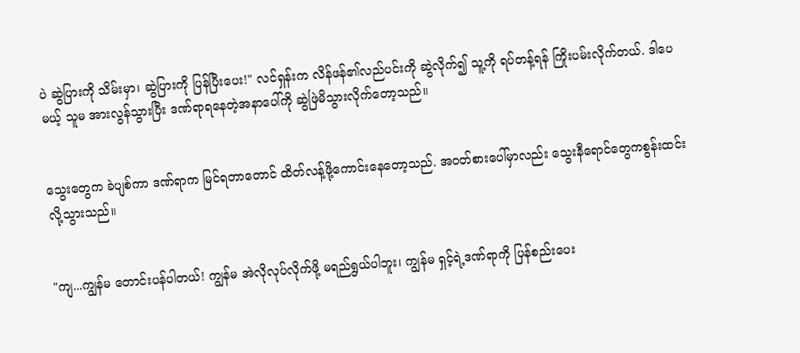ပဲ ဆွဲပြားကို သိမ်းမှာ၊ ဆွဲပြားကို ပြန်ပြီးပေး!" လင်ရှန်းက လိန်ဖန်၏လည်ပင်းကို ဆွဲလိုက်၍ သူ့ကို ရပ်တန့်ရန် ကြိုးပမ်းလိုက်တယ်. ဒါပေမယ့် သူမ အားလွန်သွားပြီး ဒဏ်ရာရနေတဲ့အနာပေါ်ကို ဆွဲဖြဲမိသွားလိုက်တော့သည်။


သွေးတွေက ခဲပျစ်ကာ ဒဏ်ရာက မြင်ရတာတောင် ထိတ်လန့်ဖို့ကောင်းနေတော့သည်. အဝတ်စားပေါ်မှာလည်း သွေးနီရောင်တွေကစွန်းထင်းလို့သွားသည်။


"ကျ...ကျွန်မ တောင်းပန်ပါတယ်! ကျွန်မ အဲလိုလုပ်လိုက်ဖို့ မရည်ရွယ်ပါဘူး၊ ကျွန်မ ရှင့်ရဲ့ဒဏ်ရာကို ပြန်စည်းပေး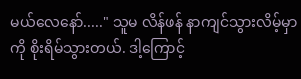မယ်လေနော်....." သူမ လိန်ဖန် နာကျင်သွားလိမ့်မှာကို စိုးရိမ်သွားတယ်. ဒါ့ကြောင့်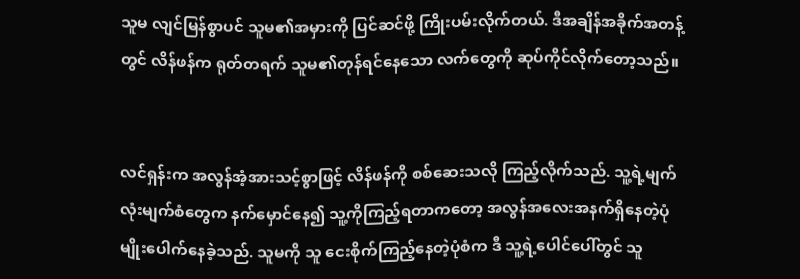သူမ လျင်မြန်စွာပင် သူမ၏အမှားကို ပြင်ဆင်ဖို့ ကြိုးပမ်းလိုက်တယ်. ဒီအချိန်အခိုက်အတန့်တွင် လိန်ဖန်က ရုတ်တရက် သူမ၏တုန်ရင်နေသော လက်တွေကို ဆုပ်ကိုင်လိုက်တော့သည်။


လင်ရှန်းက အလွန်အံ့အားသင့်စွာဖြင့် လိန်ဖန်ကို စစ်ဆေးသလို ကြည့်လိုက်သည်. သူ့ရဲ့မျက်လုံးမျက်စံတွေက နက်မှောင်နေ၍ သူ့ကိုကြည့်ရတာကတော့ အလွန်အလေးအနက်ရှိနေတဲ့ပုံမျိုးပေါက်နေခဲ့သည်. သူမကို သူ ငေးစိုက်ကြည့်နေတဲ့ပုံစံက ဒီ သူ့ရဲ့ပေါင်ပေါ်တွင် သူ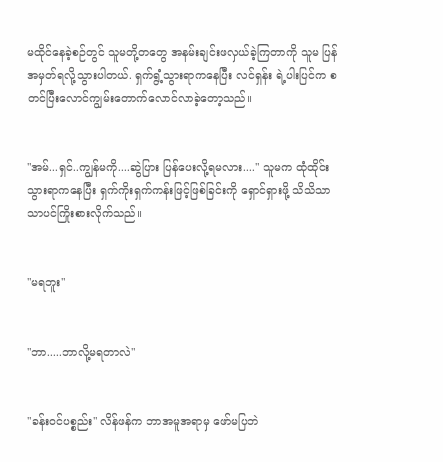မထိုင်နေခဲ့စဉ်တွင် သူမတို့တတွေ အနမ်းချင်းဖလှယ်ခဲ့ကြတာကို သူမ ပြန်အမှတ်ရလို့သွားပါတယ်. ရှက်ရွံ့သွားရာကနေပြီး လင်ရှန်း ရဲ့ပါးပြင်က စတင်ပြီးလောင်ကျွမ်းတောက်လောင်လာခဲ့တော့သည်။


"အမ်...ရှင်..ကျွန်မကို....ဆွဲပြား ပြန်ပေးလို့ရမလား...." သူမက ထုံထိုင်းသွားရာကနေပြီး ရှက်ကိုးရှက်ကန်းဖြင့်ဖြစ်ခြင်းကို ရှောင်ရှားဖို့ သိသိသာသာပင်ကြိုးစားလိုက်သည်။


"မရဘူး"


"ဘာ.....ဘာလို့မရတာလဲ"


"ခန်းဝင်ပစ္စည်း" လိန်ဖန်က ဘာအမူအရာမှ ဖော်မပြဘဲ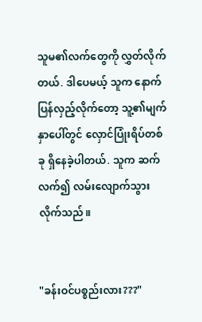သူမ၏လက်တွေကို လွှတ်လိုက်တယ်. ဒါပေမယ့် သူက နောက်ပြန်လှည့်လိုက်တော့ သူ့၏မျက်နှာပေါ်တွင် လှောင်ပြုံးရိပ်တစ်ခု ရှိနေခဲ့ပါတယ်. သူက ဆက်လက်၍ လမ်းလျောက်သွားလိုက်သည်။


"ခန်းဝင်ပစ္စည်းလား???"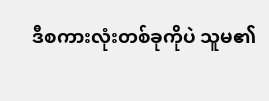ဒီစကားလုံးတစ်ခုကိုပဲ သူမ၏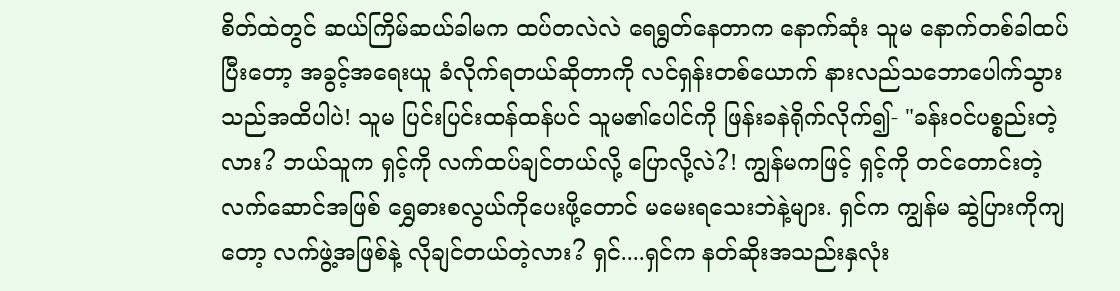စိတ်ထဲတွင် ဆယ်ကြိမ်ဆယ်ခါမက ထပ်တလဲလဲ ရေရွတ်နေတာက နောက်ဆုံး သူမ နောက်တစ်ခါထပ်ပြီး‌တော့ အခွင့်အရေးယူ ခံလိုက်ရတယ်ဆိုတာကို လင်ရှန်းတစ်ယောက် နားလည်သဘောပေါက်သွားသည်အထိပါပဲ! သူမ ပြင်းပြင်းထန်ထန်ပင် သူမ၏ပေါင်ကို ဖြန်းခနဲရိုက်လိုက်၍- "ခန်းဝင်ပစ္စည်းတဲ့လား? ဘယ်သူက ရှင့်ကို လက်ထပ်ချင်တယ်လို့ ပြောလို့လဲ?! ကျွန်မကဖြင့် ရှင့်ကို တင်တောင်းတဲ့လက်ဆောင်အဖြစ် ရွှေဓားစလွယ်ကိုပေးဖို့တောင် မမေးရသေးဘဲနဲ့များ. ရှင်က ကျွန်မ ဆွဲပြားကိုကျတော့ လက်ဖွဲ့အဖြစ်နဲ့ လိုချင်တယ်တဲ့လား? ရှင်....ရှင်က နတ်ဆိုးအသည်းနှလုံး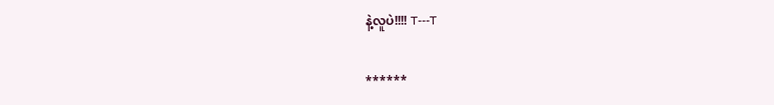နဲ့လူပဲ!!!! T---T


******